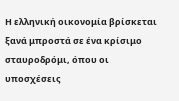Η ελληνική οικονομία βρίσκεται ξανά μπροστά σε ένα κρίσιμο σταυροδρόμι, όπου οι υποσχέσεις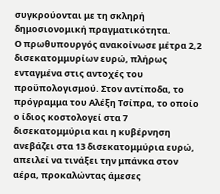συγκρούονται με τη σκληρή δημοσιονομική πραγματικότητα.
Ο πρωθυπουργός ανακοίνωσε μέτρα 2,2 δισεκατομμυρίων ευρώ, πλήρως ενταγμένα στις αντοχές του προϋπολογισμού. Στον αντίποδα, το πρόγραμμα του Αλέξη Τσίπρα, το οποίο ο ίδιος κοστολογεί στα 7 δισεκατομμύρια και η κυβέρνηση ανεβάζει στα 13 δισεκατομμύρια ευρώ, απειλεί να τινάξει την μπάνκα στον αέρα, προκαλώντας άμεσες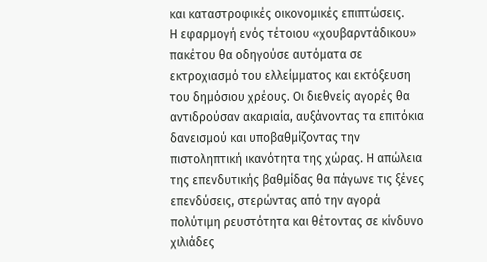και καταστροφικές οικονομικές επιπτώσεις.
Η εφαρμογή ενός τέτοιου «χουβαρντάδικου» πακέτου θα οδηγούσε αυτόματα σε εκτροχιασμό του ελλείμματος και εκτόξευση του δημόσιου χρέους. Οι διεθνείς αγορές θα αντιδρούσαν ακαριαία, αυξάνοντας τα επιτόκια δανεισμού και υποβαθμίζοντας την πιστοληπτική ικανότητα της χώρας. Η απώλεια της επενδυτικής βαθμίδας θα πάγωνε τις ξένες επενδύσεις, στερώντας από την αγορά πολύτιμη ρευστότητα και θέτοντας σε κίνδυνο χιλιάδες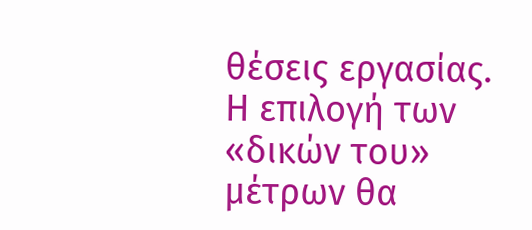θέσεις εργασίας.
Η επιλογή των «δικών του» μέτρων θα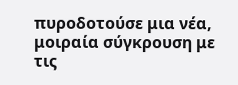πυροδοτούσε μια νέα, μοιραία σύγκρουση με τις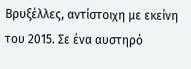Βρυξέλλες, αντίστοιχη με εκείνη του 2015. Σε ένα αυστηρό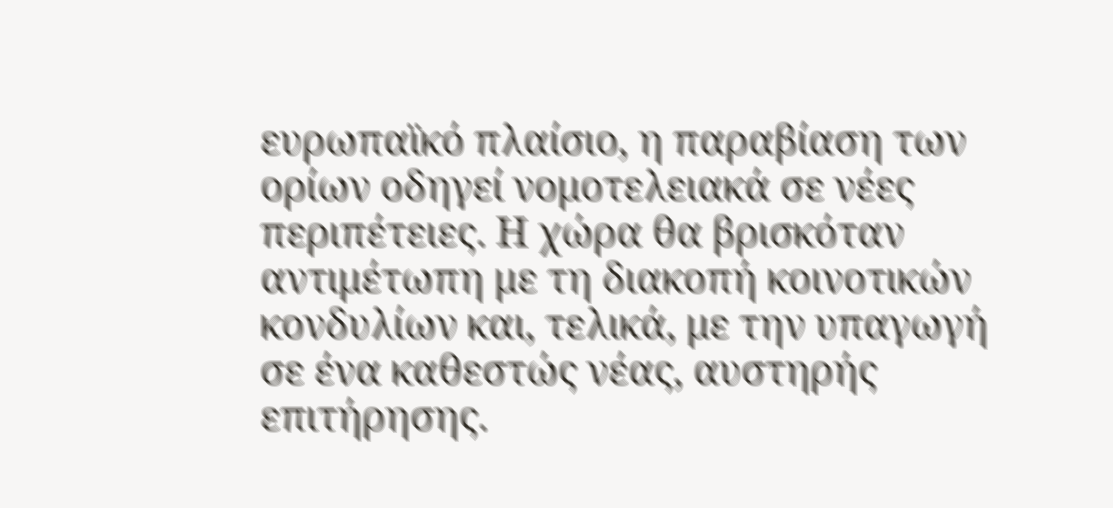ευρωπαϊκό πλαίσιο, η παραβίαση των ορίων οδηγεί νομοτελειακά σε νέες περιπέτειες. Η χώρα θα βρισκόταν αντιμέτωπη με τη διακοπή κοινοτικών κονδυλίων και, τελικά, με την υπαγωγή σε ένα καθεστώς νέας, αυστηρής επιτήρησης.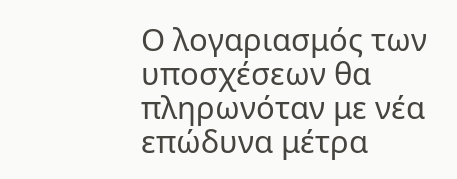Ο λογαριασμός των υποσχέσεων θα πληρωνόταν με νέα επώδυνα μέτρα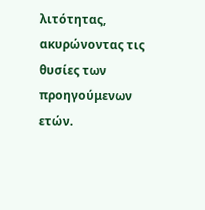λιτότητας, ακυρώνοντας τις θυσίες των προηγούμενων ετών.